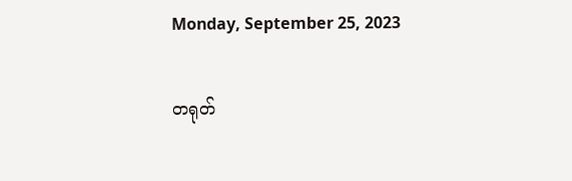Monday, September 25, 2023

တရုတ်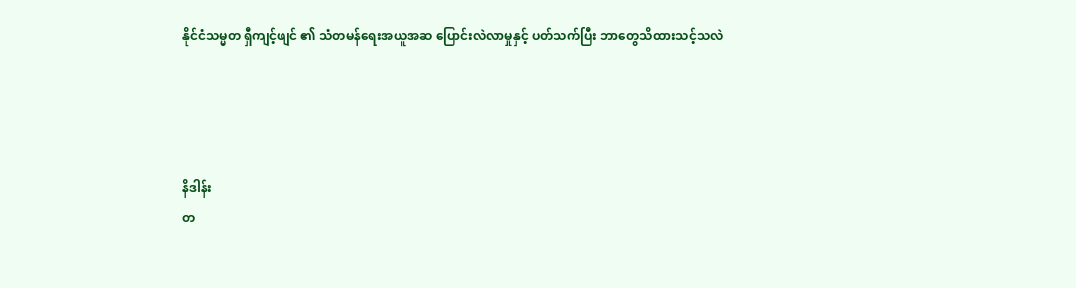နိုင်ငံသမ္မတ ရှီကျင့်ဖျင် ၏ သံတမန်ရေးအယူအဆ ပြောင်းလဲလာမှုနှင့် ပတ်သက်ပြီး ဘာတွေသိထားသင့်သလဲ




နိဒါန်း
တ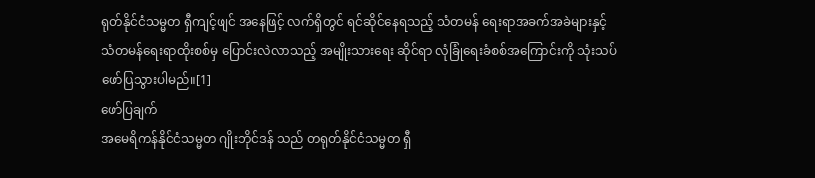ရုတ်နိုင်ငံသမ္မတ ရှီကျင့်ဖျင် အနေဖြင့် လက်ရှိတွင် ရင်ဆိုင်နေရသည့် သံတမန် ရေးရာအခက်အခဲများနှင့် သံတမန်ရေးရာထိုးစစ်မှ ပြောင်းလဲလာသည့် အမျိုးသားရေး ဆိုင်ရာ လုံခြုံရေးခံစစ်အကြောင်းကို သုံးသပ်ဖော်ပြသွားပါမည်။[1]
ဖော်ပြချက်
အမေရိကန်နိုင်ငံသမ္မတ ဂျိုးဘိုင်ဒန် သည် တရုတ်နိုင်ငံသမ္မတ ရှီ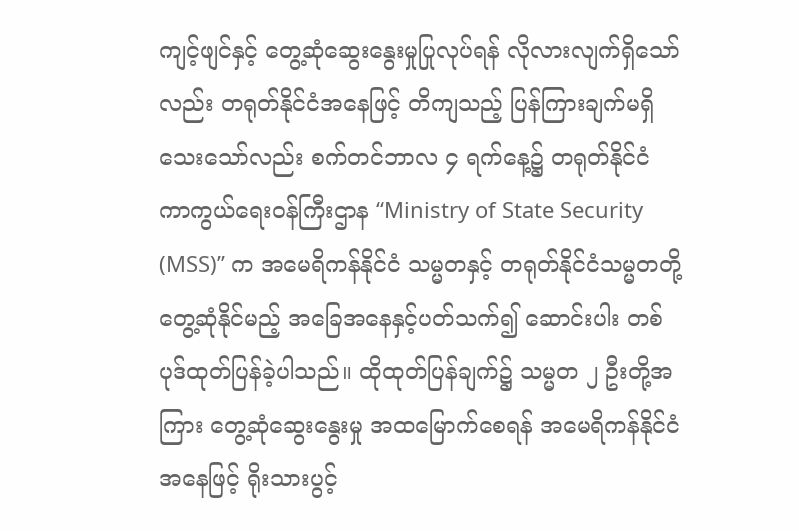ကျင့်ဖျင်နှင့် တွေ့ဆုံဆွေးနွေးမှုပြုလုပ်ရန် လိုလားလျက်ရှိသော်လည်း တရုတ်နိုင်ငံအနေဖြင့် တိကျသည့် ပြန်ကြားချက်မရှိသေးသော်လည်း စက်တင်ဘာလ ၄ ရက်နေ့၌ တရုတ်နိုင်ငံ ကာကွယ်ရေးဝန်ကြီးဌာန “Ministry of State Security (MSS)’’ က အမေရိကန်နိုင်ငံ သမ္မတနှင့် တရုတ်နိုင်ငံသမ္မတတို့ တွေ့ဆုံနိုင်မည့် အခြေအနေနှင့်ပတ်သက်၍ ဆောင်းပါး တစ်ပုဒ်ထုတ်ပြန်ခဲ့ပါသည်။ ထိုထုတ်ပြန်ချက်၌ သမ္မတ ၂ ဦးတို့အကြား တွေ့ဆုံဆွေးနွေးမှု အထမြောက်စေရန် အမေရိကန်နိုင်ငံအနေဖြင့် ရိုးသားပွင့်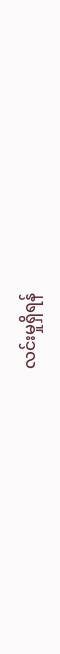လင်းမှုရှိရန်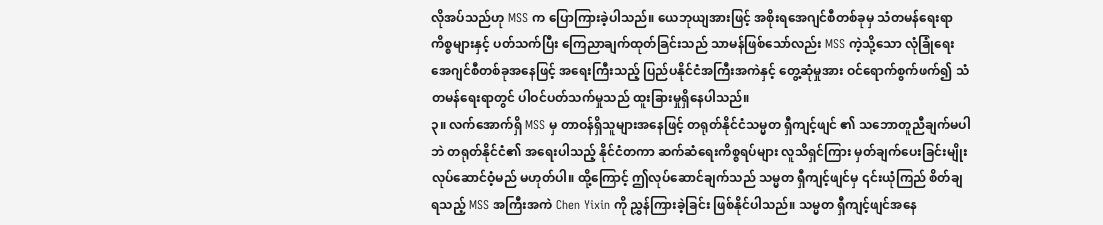လိုအပ်သည်ဟု MSS က ပြောကြားခဲ့ပါသည်။ ယေဘုယျအားဖြင့် အစိုးရအေဂျင်စီတစ်ခုမှ သံတမန်ရေးရာကိစ္စများနှင့် ပတ်သက်ပြီး ကြေညာချက်ထုတ်ခြင်းသည် သာမန်ဖြစ်သော်လည်း MSS ကဲ့သို့သော လုံခြုံရေးအေဂျင်စီတစ်ခုအနေဖြင့် အရေးကြီးသည့် ပြည်ပနိုင်ငံအကြီးအကဲနှင့် တွေ့ဆုံမှုအား ဝင်ရောက်စွက်ဖက်၍ သံတမန်ရေးရာတွင် ပါဝင်ပတ်သက်မှုသည် ထူးခြားမှုရှိနေပါသည်။
၃။ လက်အောက်ရှိ MSS မှ တာဝန်ရှိသူများအနေဖြင့် တရုတ်နိုင်ငံသမ္မတ ရှီကျင့်ဖျင် ၏ သဘောတူညီချက်မပါဘဲ တရုတ်နိုင်ငံ၏ အရေးပါသည့် နိုင်ငံတကာ ဆက်ဆံရေးကိစ္စရပ်များ လူသိရှင်ကြား မှတ်ချက်ပေးခြင်းမျိုး လုပ်ဆောင်ဝံ့မည် မဟုတ်ပါ။ ထို့ကြောင့် ဤလုပ်ဆောင်ချက်သည် သမ္မတ ရှီကျင့်ဖျင်မှ ၎င်းယုံကြည် စိတ်ချရသည့် MSS အကြီးအကဲ Chen Yixin ကို ညွှန်ကြားခဲ့ခြင်း ဖြစ်နိုင်ပါသည်။ သမ္မတ ရှီကျင့်ဖျင်အနေ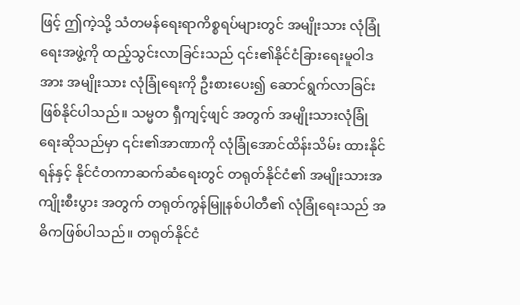ဖြင့် ဤကဲ့သို့ သံတမန်ရေးရာကိစ္စရပ်များတွင် အမျိုးသား လုံခြုံရေးအဖွဲ့ကို ထည့်သွင်းလာခြင်းသည် ၎င်း၏နိုင်ငံခြားရေးမူဝါဒအား အမျိုးသား လုံခြုံရေးကို ဦးစားပေး၍ ဆောင်ရွက်လာခြင်းဖြစ်နိုင်ပါသည်။ သမ္မတ ရှီကျင့်ဖျင် အတွက် အမျိုးသားလုံခြုံရေးဆိုသည်မှာ ၎င်း၏အာဏာကို လုံခြုံအောင်ထိန်းသိမ်း ထားနိုင်ရန်နှင့် နိုင်ငံတကာဆက်ဆံရေးတွင် တရုတ်နိုင်ငံ၏ အမျိုးသားအကျိုးစီးပွား အတွက် တရုတ်ကွန်မြူနစ်ပါတီ၏ လုံခြုံရေးသည် အဓိကဖြစ်ပါသည်။ တရုတ်နိုင်ငံ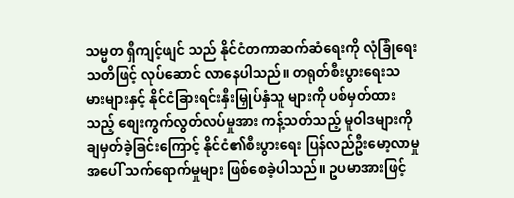သမ္မတ ရှီကျင့်ဖျင် သည် နိုင်ငံတကာဆက်ဆံရေးကို လုံခြုံရေးသတိဖြင့် လုပ်ဆောင် လာနေပါသည်။ တရုတ်စီးပွားရေးသမားများနှင့် နိုင်ငံခြားရင်းနှီးမြှုပ်နှံသူ များကို ပစ်မှတ်ထားသည့် စျေးကွက်လွတ်လပ်မှုအား ကန့်သတ်သည့် မူဝါဒများကို ချမှတ်ခဲ့ခြင်းကြောင့် နိုင်ငံ၏စီးပွားရေး ပြန်လည်ဦးမော့လာမှုအပေါ် သက်ရောက်မှုများ ဖြစ်စေခဲ့ပါသည်။ ဥပမာအားဖြင့်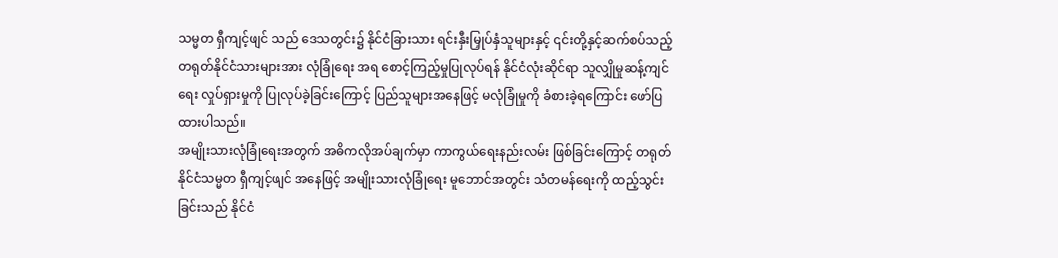သမ္မတ ရှီကျင့်ဖျင် သည် ဒေသတွင်း၌ နိုင်ငံခြားသား ရင်းနှီးမြှုပ်နှံသူများနှင့် ၎င်းတို့နှင့်ဆက်စပ်သည့် တရုတ်နိုင်ငံသားများအား လုံခြုံရေး အရ စောင့်ကြည့်မှုပြုလုပ်ရန် နိုင်ငံလုံးဆိုင်ရာ သူလျှိုမှုဆန့်ကျင်ရေး လှုပ်ရှားမှုကို ပြုလုပ်ခဲ့ခြင်းကြောင့် ပြည်သူများအနေဖြင့် မလုံခြုံမှုကို ခံစားခဲ့ရကြောင်း ဖော်ပြ ထားပါသည်။
အမျိုးသားလုံခြုံရေးအတွက် အဓိကလိုအပ်ချက်မှာ ကာကွယ်ရေးနည်းလမ်း ဖြစ်ခြင်းကြောင့် တရုတ်နိုင်ငံသမ္မတ ရှီကျင့်ဖျင် အနေဖြင့် အမျိုးသားလုံခြုံရေး မူဘောင်အတွင်း သံတမန်ရေးကို ထည့်သွင်းခြင်းသည် နိုင်ငံ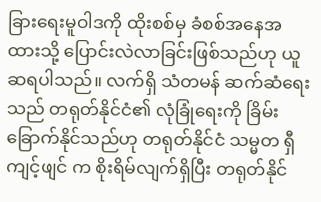ခြားရေးမူဝါဒကို ထိုးစစ်မှ ခံစစ်အနေအထားသို့ ပြောင်းလဲလာခြင်းဖြစ်သည်ဟု ယူဆရပါသည်။ လက်ရှိ သံတမန် ဆက်ဆံရေးသည် တရုတ်နိုင်ငံ၏ လုံခြုံရေးကို ခြိမ်းခြောက်နိုင်သည်ဟု တရုတ်နိုင်ငံ သမ္မတ ရှီကျင့်ဖျင် က စိုးရိမ်လျက်ရှိပြီး တရုတ်နိုင်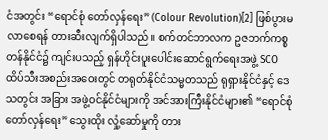ငံအတွင်း “ရောင်စုံ တော်လှန်ရေး” (Colour Revolution)[2] ဖြစ်ပွားမလာစေရန် တားဆီးလျက်ရှိပါသည်။ စက်တင်ဘာလက ဥဇဘက်ကစ္စတန်နိုင်ငံ၌ ကျင်းပသည့် ရှန်ဟိုင်းပူးပေါင်းဆောင်ရွက်ရေးအဖွဲ့ SCO ထိပ်သီးအစည်းအဝေးတွင် တရုတ်နိုင်ငံသမ္မတသည် ရုရှားနိုင်ငံနှင့် ဒေသတွင်း အခြား အဖွဲ့ဝင်နိုင်ငံများကို အင်အားကြီးနိုင်ငံများ၏ “ရောင်စုံ တော်လှန်ရေး” သွေးထိုး လှုံ့ဆော်မှုကို တား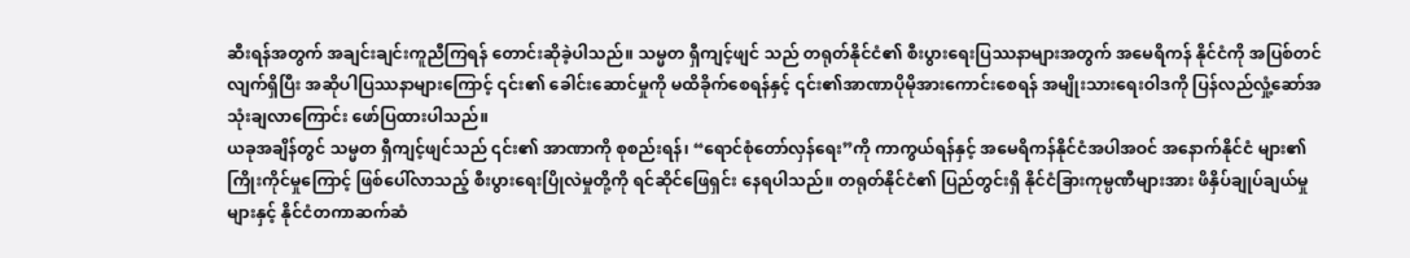ဆီးရန်အတွက် အချင်းချင်းကူညီကြရန် တောင်းဆိုခဲ့ပါသည်။ သမ္မတ ရှီကျင့်ဖျင် သည် တရုတ်နိုင်ငံ၏ စီးပွားရေးပြဿနာများအတွက် အမေရိကန် နိုင်ငံကို အပြစ်တင်လျက်ရှိပြီး အဆိုပါပြဿနာများကြောင့် ၎င်း၏ ခေါင်းဆောင်မှုကို မထိခိုက်စေရန်နှင့် ၎င်း၏အာဏာပိုမိုအားကောင်းစေရန် အမျိုးသားရေးဝါဒကို ပြန်လည်လှုံ့ဆော်အသုံးချလာကြောင်း ဖော်ပြထားပါသည်။
ယခုအချိန်တွင် သမ္မတ ရှီကျင့်ဖျင်သည် ၎င်း၏ အာဏာကို စုစည်းရန်၊ “ရောင်စုံတော်လှန်ရေး”ကို ကာကွယ်ရန်နှင့် အမေရိကန်နိုင်ငံအပါအဝင် အနောက်နိုင်ငံ များ၏ ကြိုးကိုင်မှုကြောင့် ဖြစ်ပေါ်လာသည့် စီးပွားရေးပြိုလဲမှုတို့ကို ရင်ဆိုင်ဖြေရှင်း နေရပါသည်။ တရုတ်နိုင်ငံ၏ ပြည်တွင်းရှိ နိုင်ငံခြားကုမ္ပဏီများအား ဖိနှိပ်ချုပ်ချယ်မှု များနှင့် နိုင်ငံတကာဆက်ဆံ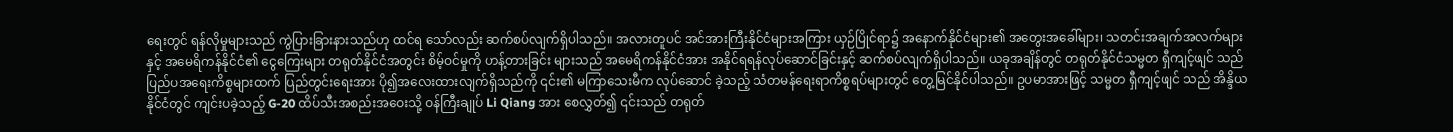ရေးတွင် ရန်လိုမှုများသည် ကွဲပြားခြားနားသည်ဟု ထင်ရ သော်လည်း ဆက်စပ်လျက်ရှိပါသည်။ အလားတူပင် အင်အားကြီးနိုင်ငံများအကြား ယှဉ်ပြိုင်ရာ၌ အနောက်နိုင်ငံများ၏ အတွေးအခေါ်များ၊ သတင်းအချက်အလက်များနှင့် အမေရိကန်နိုင်ငံ၏ ငွေကြေးများ တရုတ်နိုင်ငံအတွင်း စိမ့်ဝင်မှုကို ဟန့်တားခြင်း များသည် အမေရိကန်နိုင်ငံအား အနိုင်ရရန်လုပ်ဆောင်ခြင်းနှင့် ဆက်စပ်လျက်ရှိပါသည်။ ယခုအချိန်တွင် တရုတ်နိုင်ငံသမ္မတ ရှီကျင့်ဖျင် သည် ပြည်ပအရေးကိစ္စများထက် ပြည်တွင်းရေးအား ပို၍အလေးထားလျက်ရှိသည်ကို ၎င်း၏ မကြာသေးမီက လုပ်ဆောင် ခဲ့သည့် သံတမန်ရေးရာကိစ္စရပ်များတွင် တွေ့မြင်နိုင်ပါသည်။ ဥပမာအားဖြင့် သမ္မတ ရှီကျင့်ဖျင် သည် အိန္ဒိယနိုင်ငံတွင် ကျင်းပခဲ့သည့် G-20 ထိပ်သီးအစည်းအဝေးသို့ ဝန်ကြီးချုပ် Li Qiang အား စေလွှတ်၍ ၎င်းသည် တရုတ်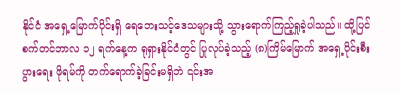နိုင်ငံ အရှေ့မြောက်ပိုင်းရှိ ရေဘေးသင့်ဒေသများသို့ သွားရောက်ကြည့်ရှုခဲ့ပါသည်။ ထို့ပြင် စက်တင်ဘာလ ၁၂ ရက်နေ့က ရုရှားနိုင်ငံတွင် ပြုလုပ်ခဲ့သည့် (၈)ကြိမ်မြောက် အရှေ့ပိုင်းစီးပွားရေး ဖိုရမ်ကို တက်ရောက်ခဲ့ခြင်းမရှိဘဲ ၎င်းအ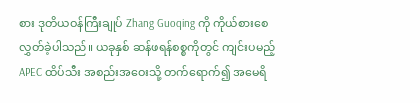စား ဒုတိယဝန်ကြီးချုပ် Zhang Guoqing ကို ကိုယ်စားစေလွှတ်ခဲ့ပါသည်။ ယခုနှစ် ဆန်ဖရန်စစ္စကိုတွင် ကျင်းပမည့် APEC ထိပ်သီး အစည်းအဝေးသို့ တက်ရောက်၍ အမေရိ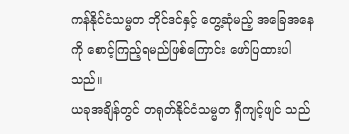ကန်နိုင်ငံသမ္မတ ဘိုင်ဒင်နှင့် တွေ့ဆုံမည့် အခြေအနေကို စောင့်ကြည့်ရမည်ဖြစ်ကြောင်း ဖော်ပြထားပါသည်။
ယခုအချိန်တွင် တရုတ်နိုင်ငံသမ္မတ ရှီကျင့်ဖျင် သည်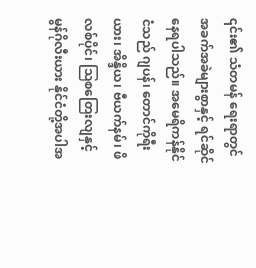၎င်း၏ သံတမန် ရေးရာတွင် အခက်အခဲများစွာနှင့် ရင်ဆိုင်နေရပါသည်။ အမေရိကန်နိုင်ငံသည် ဂျပန်၊ တောင်ကိုရီးယား၊ အိန္ဒိယ၊ ဗီယက်နမ်၊ ဖိလစ်ပိုင်၊ ဩစတြေးလျနှင့် မွန်ဂိုလီးယား နိုင်ငံတို့အပါအ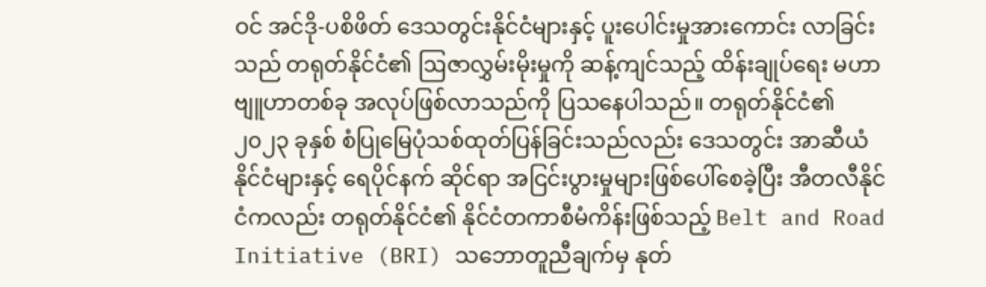ဝင် အင်ဒို-ပစိဖိတ် ဒေသတွင်းနိုင်ငံများနှင့် ပူးပေါင်းမှုအားကောင်း လာခြင်းသည် တရုတ်နိုင်ငံ၏ ဩဇာလွှမ်းမိုးမှုကို ဆန့်ကျင်သည့် ထိန်းချုပ်ရေး မဟာဗျူဟာတစ်ခု အလုပ်ဖြစ်လာသည်ကို ပြသနေပါသည်။ တရုတ်နိုင်ငံ၏ ၂၀၂၃ ခုနှစ် စံပြုမြေပုံသစ်ထုတ်ပြန်ခြင်းသည်လည်း ဒေသတွင်း အာဆီယံနိုင်ငံများနှင့် ရေပိုင်နက် ဆိုင်ရာ အငြင်းပွားမှုများဖြစ်ပေါ်စေခဲ့ပြီး အီတလီနိုင်ငံကလည်း တရုတ်နိုင်ငံ၏ နိုင်ငံတကာစီမံကိန်းဖြစ်သည့် Belt and Road Initiative (BRI) သဘောတူညီချက်မှ နုတ်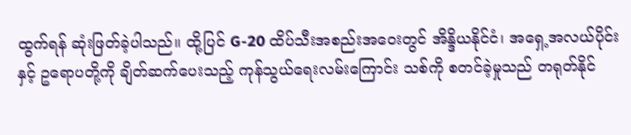ထွက်ရန် ဆုံးဖြတ်ခဲ့ပါသည်။ ထို့ပြင် G-20 ထိပ်သီးအစည်းအဝေးတွင် အိန္ဒိယနိုင်ငံ၊ အရှေ့အလယ်ပိုင်းနှင့် ဥရောပတို့ကို ချိတ်ဆက်ပေးသည့် ကုန်သွယ်ရေးလမ်းကြောင်း သစ်ကို စတင်ခဲ့မှုသည် တရုတ်နိုင်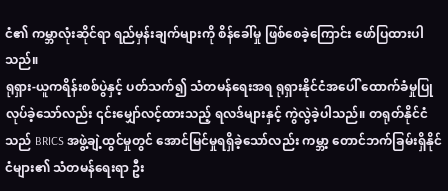ငံ၏ ကမ္ဘာလုံးဆိုင်ရာ ရည်မှန်းချက်များကို စိန်ခေါ်မှု ဖြစ်စေခဲ့ကြောင်း ဖော်ပြထားပါသည်။
ရုရှား-ယူကရိန်းစစ်ပွဲနှင့် ပတ်သက်၍ သံတမန်ရေးအရ ရုရှားနိုင်ငံအပေါ် ထောက်ခံမှုပြုလုပ်ခဲ့သော်လည်း ၎င်းမျှော်လင့်ထားသည့် ရလဒ်များနှင့် ကွဲလွဲခဲ့ပါသည်။ တရုတ်နိုင်ငံသည် BRICS အဖွဲ့ချဲ့ထွင်မှုတွင် အောင်မြင်မှုရရှိခဲ့သော်လည်း ကမ္ဘာ့ တောင်ဘက်ခြမ်းရှိနိုင်ငံများ၏ သံတမန်ရေးရာ ဦး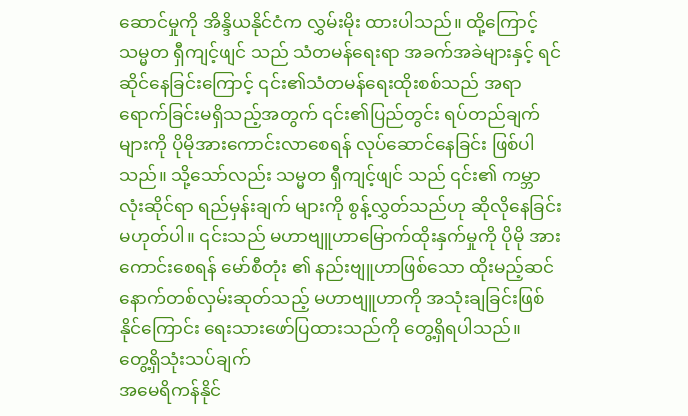ဆောင်မှုကို အိန္ဒိယနိုင်ငံက လွှမ်းမိုး ထားပါသည်။ ထို့ကြောင့် သမ္မတ ရှီကျင့်ဖျင် သည် သံတမန်ရေးရာ အခက်အခဲများနှင့် ရင်ဆိုင်နေခြင်းကြောင့် ၎င်း၏သံတမန်ရေးထိုးစစ်သည် အရာရောက်ခြင်းမရှိသည့်အတွက် ၎င်း၏ပြည်တွင်း ရပ်တည်ချက်များကို ပိုမိုအားကောင်းလာစေရန် လုပ်ဆောင်နေခြင်း ဖြစ်ပါသည်။ သို့သော်လည်း သမ္မတ ရှီကျင့်ဖျင် သည် ၎င်း၏ ကမ္ဘာလုံးဆိုင်ရာ ရည်မှန်းချက် များကို စွန့်လွှတ်သည်ဟု ဆိုလိုနေခြင်းမဟုတ်ပါ။ ၎င်းသည် မဟာဗျူဟာမြောက်ထိုးနှက်မှုကို ပိုမို အားကောင်းစေရန် မော်စီတုံး ၏ နည်းဗျူဟာဖြစ်သော ထိုးမည့်ဆင်နောက်တစ်လှမ်းဆုတ်သည့် မဟာဗျူဟာကို အသုံးချခြင်းဖြစ်နိုင်ကြောင်း ရေးသားဖော်ပြထားသည်ကို တွေ့ရှိရပါသည်။
တွေ့ရှိသုံးသပ်ချက်
အမေရိကန်နိုင်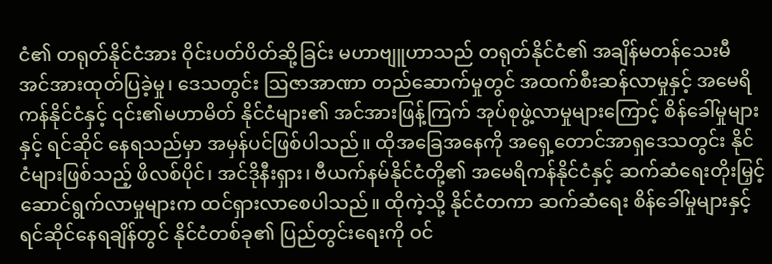ငံ၏ တရုတ်နိုင်ငံအား ဝိုင်းပတ်ပိတ်ဆို့ခြင်း မဟာဗျူဟာသည် တရုတ်နိုင်ငံ၏ အချိန်မတန်သေးမီ အင်အားထုတ်ပြခဲ့မှု၊ ဒေသတွင်း ဩဇာအာဏာ တည်ဆောက်မှုတွင် အထက်စီးဆန်လာမှုနှင့် အမေရိကန်နိုင်ငံနှင့် ၎င်း၏မဟာမိတ် နိုင်ငံများ၏ အင်အားဖြန့်ကြက် အုပ်စုဖွဲ့လာမှုများကြောင့် စိန်ခေါ်မှုများနှင့် ရင်ဆိုင် နေရသည်မှာ အမှန်ပင်ဖြစ်ပါသည်။ ထိုအခြေအနေကို အရှေ့တောင်အာရှဒေသတွင်း နိုင်ငံများဖြစ်သည့် ဖိလစ်ပိုင်၊ အင်ဒိုနီးရှား၊ ဗီယက်နမ်နိုင်ငံတို့၏ အမေရိကန်နိုင်ငံနှင့် ဆက်ဆံရေးတိုးမြှင့်ဆောင်ရွက်လာမှုများက ထင်ရှားလာစေပါသည်။ ထိုကဲ့သို့ နိုင်ငံတကာ ဆက်ဆံရေး စိန်ခေါ်မှုများနှင့် ရင်ဆိုင်နေရချိန်တွင် နိုင်ငံတစ်ခု၏ ပြည်တွင်းရေးကို ဝင်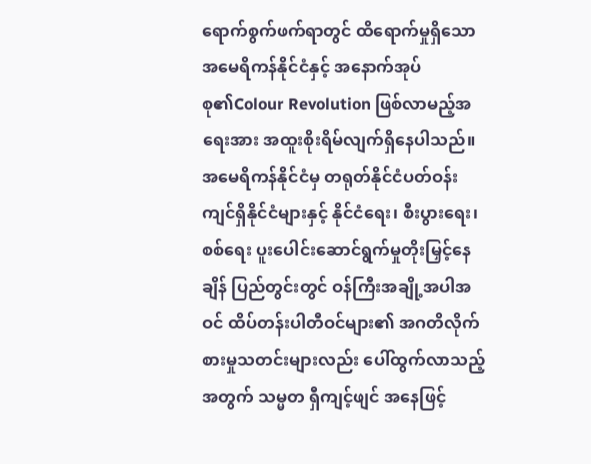ရောက်စွက်ဖက်ရာတွင် ထိရောက်မှုရှိသော အမေရိကန်နိုင်ငံနှင့် အနောက်အုပ်စု၏Colour Revolution ဖြစ်လာမည့်အရေးအား အထူးစိုးရိမ်လျက်ရှိနေပါသည်။
အမေရိကန်နိုင်ငံမှ တရုတ်နိုင်ငံပတ်ဝန်းကျင်ရှိနိုင်ငံများနှင့် နိုင်ငံရေး၊ စီးပွားရေး၊စစ်ရေး ပူးပေါင်းဆောင်ရွက်မှုတိုးမြှင့်နေချိန် ပြည်တွင်းတွင် ဝန်ကြီးအချို့အပါအဝင် ထိပ်တန်းပါတီဝင်များ၏ အဂတိလိုက်စားမှုသတင်းများလည်း ပေါ်ထွက်လာသည့် အတွက် သမ္မတ ရှီကျင့်ဖျင် အနေဖြင့်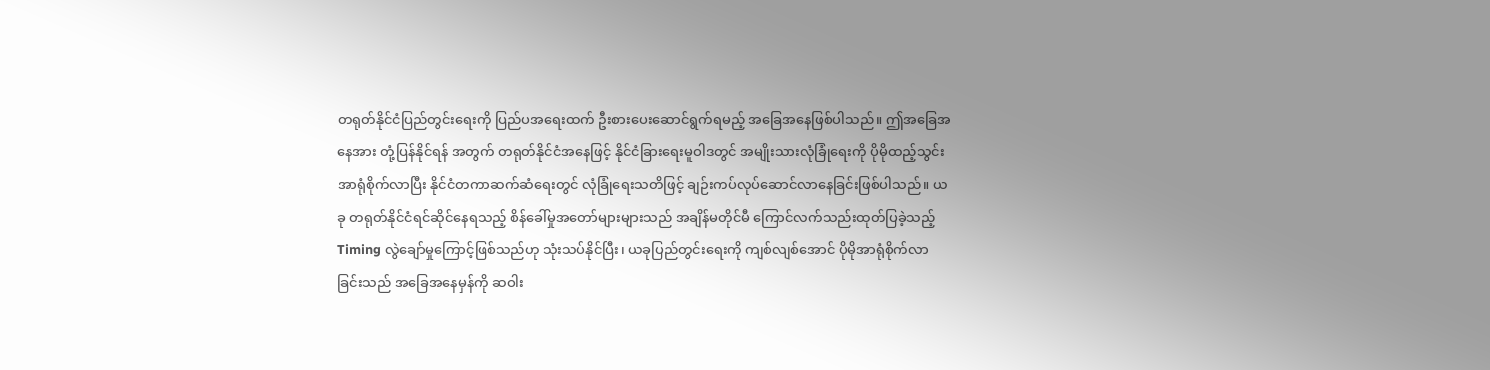တရုတ်နိုင်ငံပြည်တွင်းရေးကို ပြည်ပအရေးထက် ဦးစားပေးဆောင်ရွက်ရမည့် အခြေအနေဖြစ်ပါသည်။ ဤအခြေအနေအား တုံ့ပြန်နိုင်ရန် အတွက် တရုတ်နိုင်ငံအနေဖြင့် နိုင်ငံခြားရေးမူဝါဒတွင် အမျိုးသားလုံခြုံရေးကို ပိုမိုထည့်သွင်း အာရုံစိုက်လာပြီး နိုင်ငံတကာဆက်ဆံရေးတွင် လုံခြုံရေးသတိဖြင့် ချဉ်းကပ်လုပ်ဆောင်လာနေခြင်းဖြစ်ပါသည်။ ယခု တရုတ်နိုင်ငံရင်ဆိုင်နေရသည့် စိန်ခေါ်မှုအတော်များများသည် အချိန်မတိုင်မီ ကြောင်လက်သည်းထုတ်ပြခဲ့သည့် Timing လွဲချော်မှုကြောင့်ဖြစ်သည်ဟု သုံးသပ်နိုင်ပြီး၊ ယခုပြည်တွင်းရေးကို ကျစ်လျစ်အောင် ပိုမိုအာရုံစိုက်လာခြင်းသည် အခြေအနေမှန်ကို ဆဝါး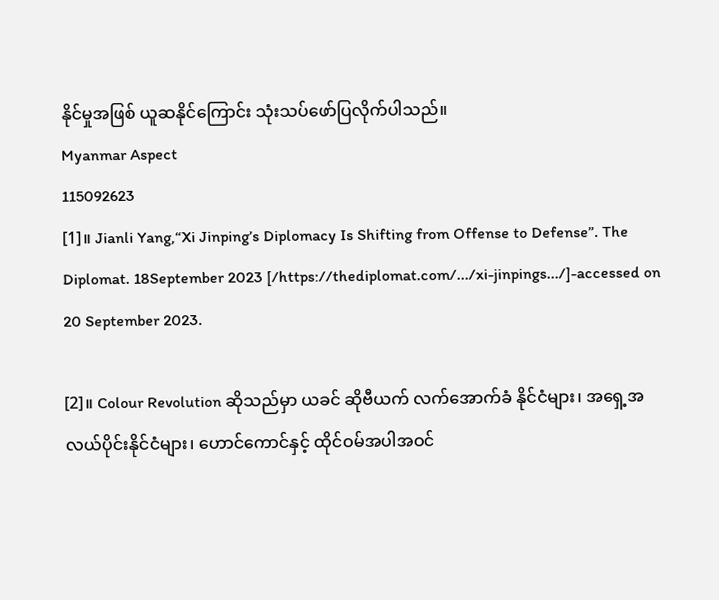နိုင်မှုအဖြစ် ယူဆနိုင်ကြောင်း သုံးသပ်ဖော်ပြလိုက်ပါသည်။
Myanmar Aspect
115092623
[1]။ Jianli Yang,“Xi Jinping’s Diplomacy Is Shifting from Offense to Defense”. The Diplomat. 18September 2023 [/https://thediplomat.com/.../xi-jinpings.../]-accessed on 20 September 2023.

[2]။ Colour Revolution ဆိုသည်မှာ ယခင် ဆိုဗီယက် လက်အောက်ခံ နိုင်ငံများ၊ အရှေ့အလယ်ပိုင်းနိုင်ငံများ၊ ဟောင်ကောင်နှင့် ထိုင်ဝမ်အပါအဝင်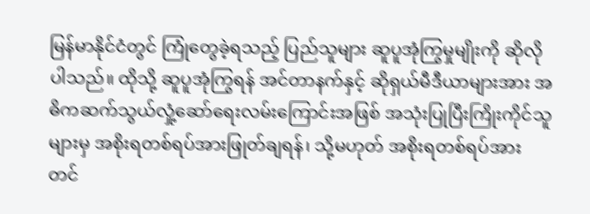မြန်မာနိုင်ငံတွင် ကြုံတွေခဲ့ရသည့် ပြည်သူများ ဆူပူအုံကြွမှုမျိုးကို ဆိုလိုပါသည်။ ထိုသို့ ဆူပူအုံကြွရန် အင်တာနက်နှင့် ဆိုရှယ်မီဒီယာများအား အဓိကဆက်သွယ်လှုံ့ဆော်ရေးလမ်းကြောင်းအဖြစ် အသုံးပြုပြီးကြိုးကိုင်သူများမှ အစိုးရတစ်ရပ်အားဖြုတ်ချရန်၊ သို့မဟုတ် အစိုးရတစ်ရပ်အား တင်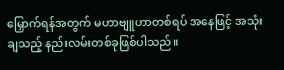မြှောက်ရန်အတွက် မဟာဗျူဟာတစ်ရပ် အနေဖြင့် အသုံးချသည့် နည်းလမ်းတစ်ခုဖြစ်ပါသည်။